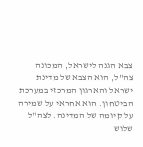צבא הגנה לישראל, המכונה צה"ל, הוא הצבא של מדינת ישראל והארגון המרכזי במערכת הביטחון. הוא אחראי על שמירה על קיומה של המדינה. לצה"ל שלוש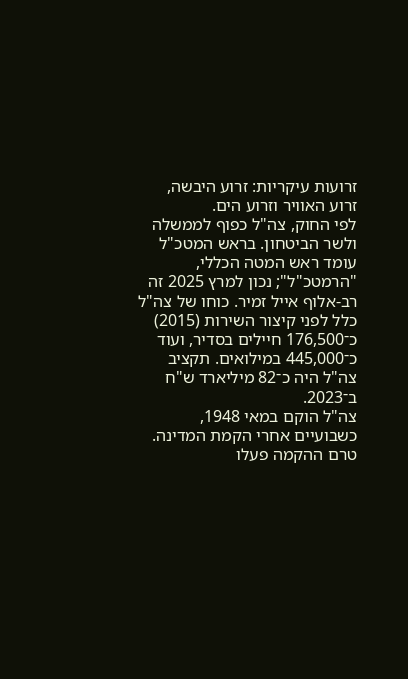זרועות עיקריות: זרוע היבשה, זרוע האוויר וזרוע הים.
לפי החוק, צה"ל כפוף לממשלה ולשר הביטחון. בראש המטכ"ל עומד ראש המטה הכללי, "הרמטכ"ל"; נכון למרץ 2025 זה רב-אלוף אייל זמיר. כוחו של צה"ל כלל לפני קיצור השירות (2015) כ־176,500 חיילים בסדיר, ועוד כ־445,000 במילואים. תקציב צה"ל היה כ־82 מיליארד ש"ח ב־2023.
צה"ל הוקם במאי 1948, כשבועיים אחרי הקמת המדינה. טרם ההקמה פעלו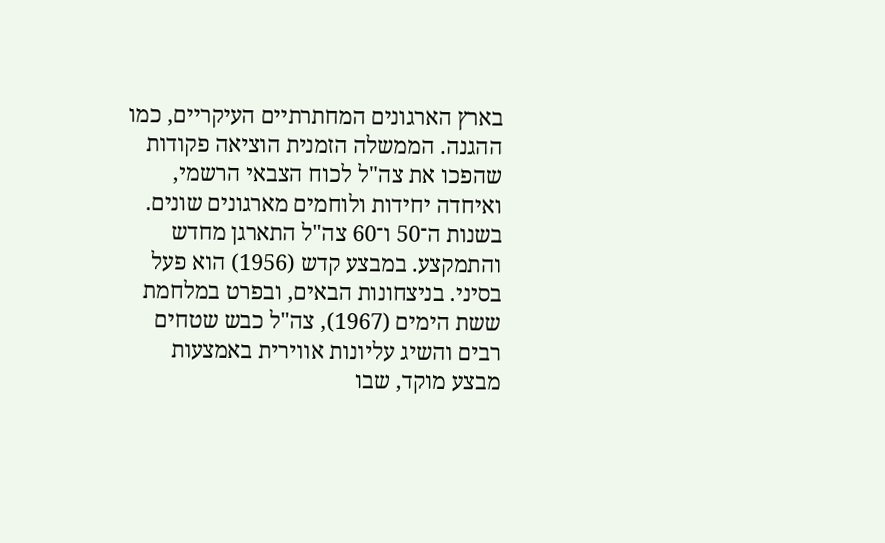בארץ הארגונים המחתרתיים העיקריים, כמו ההגנה. הממשלה הזמנית הוציאה פקודות שהפכו את צה"ל לכוח הצבאי הרשמי, ואיחדה יחידות ולוחמים מארגונים שונים.
בשנות ה־50 ו־60 צה"ל התארגן מחדש והתמקצע. במבצע קדש (1956) הוא פעל בסיני. בניצחונות הבאים, ובפרט במלחמת ששת הימים (1967), צה"ל כבש שטחים רבים והשיג עליונות אווירית באמצעות מבצע מוקד, שבו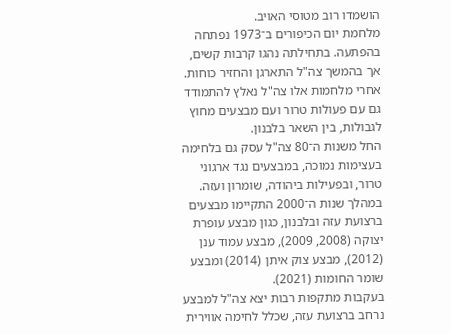הושמדו רוב מטוסי האויב.
מלחמת יום הכיפורים ב־1973 נפתחה בהפתעה. בתחילתה נהגו קרבות קשים, אך בהמשך צה"ל התארגן והחזיר כוחות. אחרי מלחמות אלו צה"ל נאלץ להתמודד גם עם פעולות טרור ועם מבצעים מחוץ לגבולות, בין השאר בלבנון.
החל משנות ה־80 צה"ל עסק גם בלחימה בעצימות נמוכה, במבצעים נגד ארגוני טרור, ובפעילות ביהודה, שומרון ועזה. במהלך שנות ה־2000 התקיימו מבצעים ברצועת עזה ובלבנון, כגון מבצע עופרת יצוקה (2008, 2009), מבצע עמוד ענן (2012), מבצע צוק איתן (2014) ומבצע שומר החומות (2021).
בעקבות מתקפות רבות יצא צה"ל למבצע נרחב ברצועת עזה, שכלל לחימה אווירית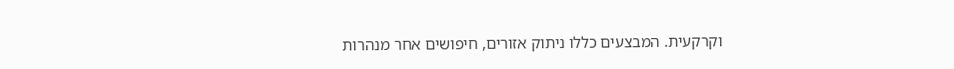וקרקעית. המבצעים כללו ניתוק אזורים, חיפושים אחר מנהרות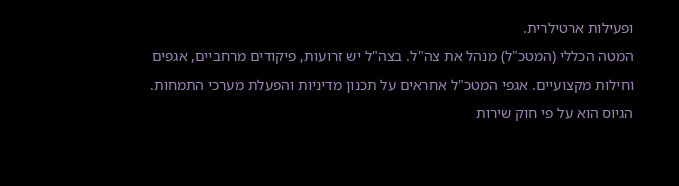ופעילות ארטילרית.
המטה הכללי (המטכ"ל) מנהל את צה"ל. בצה"ל יש זרועות, פיקודים מרחביים, אגפים וחילות מקצועיים. אגפי המטכ"ל אחראים על תכנון מדיניות והפעלת מערכי התמחות.
הגיוס הוא על פי חוק שירות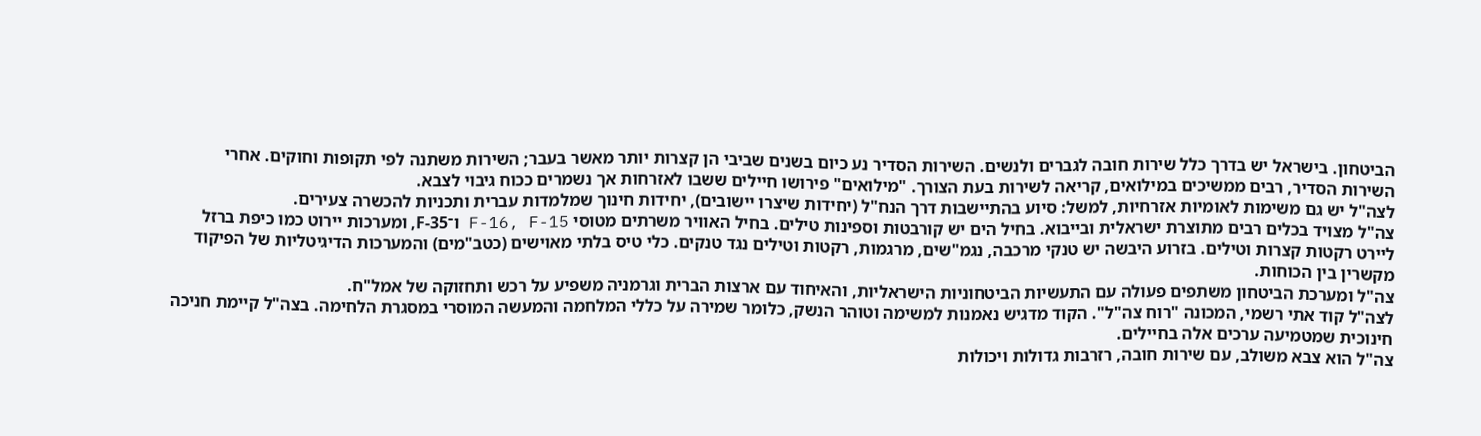הביטחון. בישראל יש בדרך כלל שירות חובה לגברים ולנשים. השירות הסדיר נע כיום בשנים שביבי הן קצרות יותר מאשר בעבר; השירות משתנה לפי תקופות וחוקים. אחרי השירות הסדיר, רבים ממשיכים במילואים, קריאה לשירות בעת הצורך. "מילואים" פירושו חיילים ששבו לאזרחות אך נשמרים ככוח גיבוי לצבא.
לצה"ל יש גם משימות לאומיות אזרחיות, למשל: סיוע בהתיישבות דרך הנח"ל (יחידות שיצרו יישובים), יחידות חינוך שמלמדות עברית ותכניות להכשרה צעירים.
צה"ל מצויד בכלים רבים מתוצרת ישראלית ובייבוא. בחיל הים יש קורבטות וספינות טילים. בחיל האוויר משרתים מטוסי F-16, F-15 ו־F-35, ומערכות יירוט כמו כיפת ברזל ליירט רקטות קצרות וטילים. בזרוע היבשה יש טנקי מרכבה, נגמ"שים, מרגמות, רקטות וטילים נגד טנקים. כלי טיס בלתי מאוישים (כטב"מים) והמערכות הדיגיטליות של הפיקוד מקשרין בין הכוחות.
צה"ל ומערכת הביטחון משתפים פעולה עם התעשיות הביטחוניות הישראליות, והאיחוד עם ארצות הברית וגרמניה משפיע על רכש ותחזוקה של אמל"ח.
לצה"ל קוד אתי רשמי, המכונה "רוח צה"ל". הקוד מדגיש נאמנות למשימה וטוהר הנשק, כלומר שמירה על כללי המלחמה והמעשה המוסרי במסגרת הלחימה. בצה"ל קיימת חניכה חינוכית שמטמיעה ערכים אלה בחיילים.
צה"ל הוא צבא משולב, עם שירות חובה, רזרבות גדולות ויכולות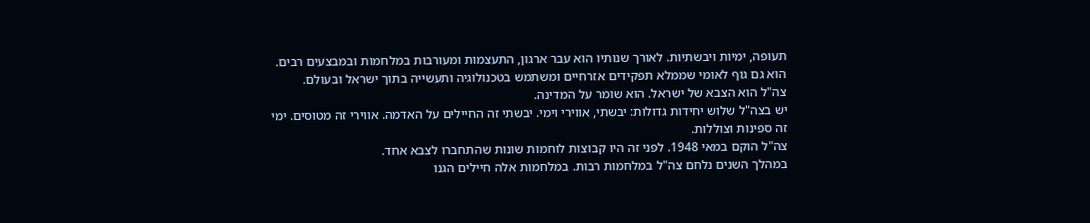תעופה, ימיות ויבשתיות. לאורך שנותיו הוא עבר ארגון, התעצמות ומעורבות במלחמות ובמבצעים רבים. הוא גם גוף לאומי שממלא תפקידים אזרחיים ומשתמש בטכנולוגיה ותעשייה בתוך ישראל ובעולם.
צה"ל הוא הצבא של ישראל. הוא שומר על המדינה.
יש בצה"ל שלוש יחידות גדולות: יבשתי, אווירי וימי. יבשתי זה החיילים על האדמה. אווירי זה מטוסים. ימי זה ספינות וצוללות.
צה"ל הוקם במאי 1948. לפני זה היו קבוצות לוחמות שונות שהתחברו לצבא אחד.
במהלך השנים נלחם צה"ל במלחמות רבות. במלחמות אלה חיילים הגנו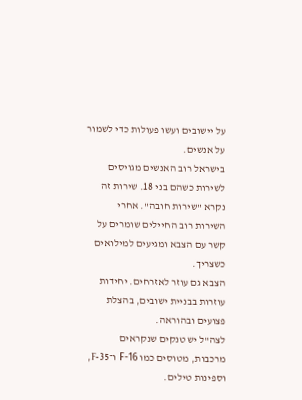על יישובים ועשו פעולות כדי לשמור על אנשים.
בישראל רוב האנשים מגויסים לשירות כשהם בני 18. שירות זה נקרא "שירות חובה". אחרי השירות רוב החיילים שומרים על קשר עם הצבא ומגיעים למילואים כשצריך.
הצבא גם עוזר לאזרחים. יחידות עוזרות בבניית ישובים, בהצלת פצועים ובהוראה.
לצה"ל יש טנקים שנקראים מרכבות, מטוסים כמו F-16 ו־F-35, וספינות טילים.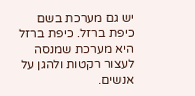יש גם מערכת בשם כיפת ברזל. כיפת ברזל היא מערכת שמנסה לעצור רקטות ולהגן על אנשים.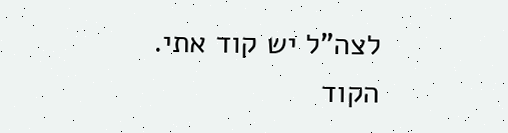לצה"ל יש קוד אתי. הקוד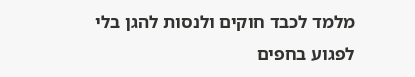מלמד לכבד חוקים ולנסות להגן בלי לפגוע בחפים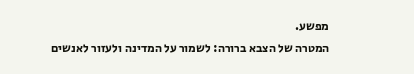מפשע.
המטרה של הצבא ברורה: לשמור על המדינה ולעזור לאנשים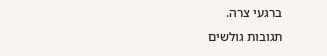ברגעי צרה.
תגובות גולשים